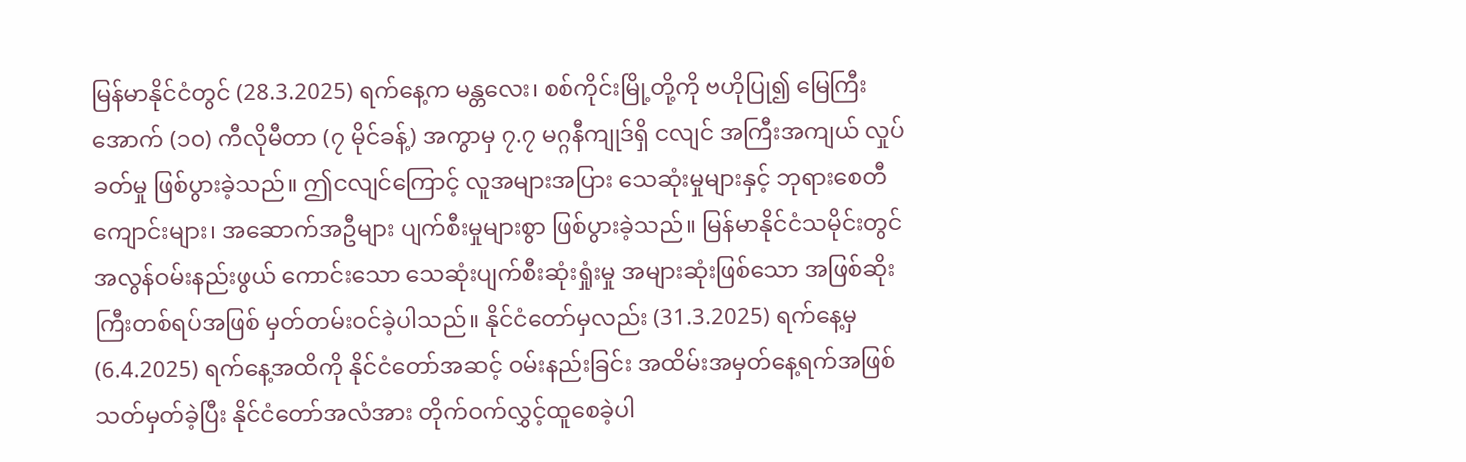မြန်မာနိုင်ငံတွင် (28.3.2025) ရက်နေ့က မန္တလေး၊ စစ်ကိုင်းမြို့တို့ကို ဗဟိုပြု၍ မြေကြီးအောက် (၁၀) ကီလိုမီတာ (၇ မိုင်ခန့်) အကွာမှ ၇.၇ မဂ္ဂနီကျုဒ်ရှိ ငလျင် အကြီးအကျယ် လှုပ်ခတ်မှု ဖြစ်ပွားခဲ့သည်။ ဤငလျင်ကြောင့် လူအများအပြား သေဆုံးမှုများနှင့် ဘုရားစေတီကျောင်းများ၊ အဆောက်အဦများ ပျက်စီးမှုများစွာ ဖြစ်ပွားခဲ့သည်။ မြန်မာနိုင်ငံသမိုင်းတွင် အလွန်ဝမ်းနည်းဖွယ် ကောင်းသော သေဆုံးပျက်စီးဆုံးရှုံးမှု အများဆုံးဖြစ်သော အဖြစ်ဆိုးကြီးတစ်ရပ်အဖြစ် မှတ်တမ်းဝင်ခဲ့ပါသည်။ နိုင်ငံတော်မှလည်း (31.3.2025) ရက်နေ့မှ (6.4.2025) ရက်နေ့အထိကို နိုင်ငံတော်အဆင့် ဝမ်းနည်းခြင်း အထိမ်းအမှတ်နေ့ရက်အဖြစ် သတ်မှတ်ခဲ့ပြီး နိုင်ငံတော်အလံအား တိုက်ဝက်လွှင့်ထူစေခဲ့ပါ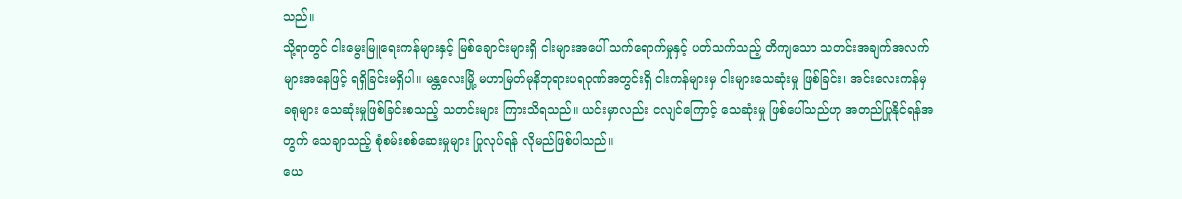သည်။
သို့ရာတွင် ငါးမွေးမြူရေးကန်များနှင့် မြစ်ချောင်းများရှိ ငါးများအပေါ် သက်ရောက်မှုနှင့် ပတ်သက်သည့် တိကျသော သတင်းအချက်အလက်များအနေဖြင့် ရရှိခြင်းမရှိပါ။ မန္တလေးမြို့ မဟာမြတ်မုနိဘုရားပရဝုဏ်အတွင်းရှိ ငါးကန်များမှ ငါးများသေဆုံးမှု ဖြစ်ခြင်း၊ အင်းလေးကန်မှ ခရုများ သေဆုံးမှုဖြစ်ခြင်းစသည့် သတင်းများ ကြားသိရသည်။ ယင်းမှာလည်း ငလျင်ကြောင့် သေဆုံးမှု ဖြစ်ပေါ်သည်ဟု အတည်ပြုနိုင်ရန်အတွက် သေချာသည့် စုံစမ်းစစ်ဆေးမှုများ ပြုလုပ်ရန် လိုမည်ဖြစ်ပါသည်။
ယေ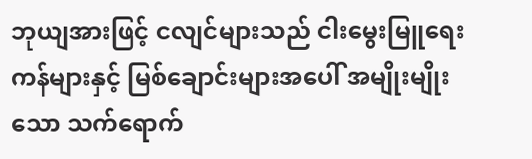ဘုယျအားဖြင့် ငလျင်များသည် ငါးမွေးမြူရေးကန်များနှင့် မြစ်ချောင်းများအပေါ် အမျိုးမျိုးသော သက်ရောက်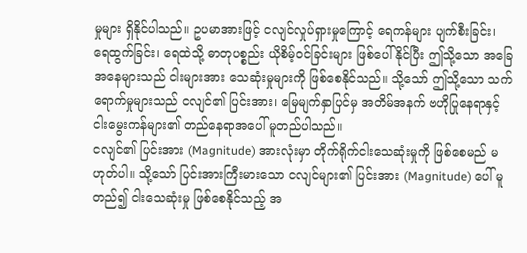မှုများ ရှိနိုင်ပါသည်။ ဥပမာအားဖြင့် ငလျင်လှုပ်ရှားမှုကြောင့် ရေကန်များ ပျက်စီးခြင်း၊ ရေထွက်ခြင်း၊ ရေထဲသို့ ဓာတုပစ္စည်း ယိုစိမ့်ဝင်ခြင်းများ ဖြစ်ပေါ်နိုင်ပြီး ဤသို့သော အခြေအနေများသည် ငါးများအား သေဆုံးမှုများကို ဖြစ်စေနိုင်သည်။ သို့သော် ဤသို့သော သက်ရောက်မှုများသည် ငလျင်၏ ပြင်းအား၊ မြေမျက်နှာပြင်မှ အတိမ်အနက် ဗဟိုပြုနေရာနှင့် ငါးမွေးကန်များ၏ တည်နေရာအပေါ် မူတည်ပါသည်။
ငလျင်၏ ပြင်းအား (Magnitude) အားလုံးမှာ တိုက်ရိုက်ငါးသေဆုံးမှုကို ဖြစ်စေမည် မဟုတ်ပါ။ သို့သော် ပြင်းအားကြီးမားသော ငလျင်များ၏ ပြင်းအား (Magnitude) ပေါ် မူတည်၍ ငါးသေဆုံးမှု ဖြစ်စေနိုင်သည့် အ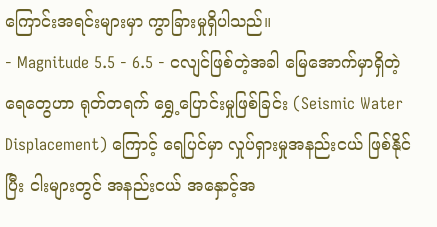ကြောင်းအရင်းများမှာ ကွာခြားမှုရှိပါသည်။
- Magnitude 5.5 - 6.5 - ငလျင်ဖြစ်တဲ့အခါ မြေအောက်မှာရှိတဲ့ ရေတွေဟာ ရုတ်တရက် ရွှေ့ပြောင်းမှုဖြစ်ခြင်း (Seismic Water Displacement) ကြောင့် ရေပြင်မှာ လှုပ်ရှားမှုအနည်းငယ် ဖြစ်နိုင်ပြီး ငါးများတွင် အနည်းငယ် အနှောင့်အ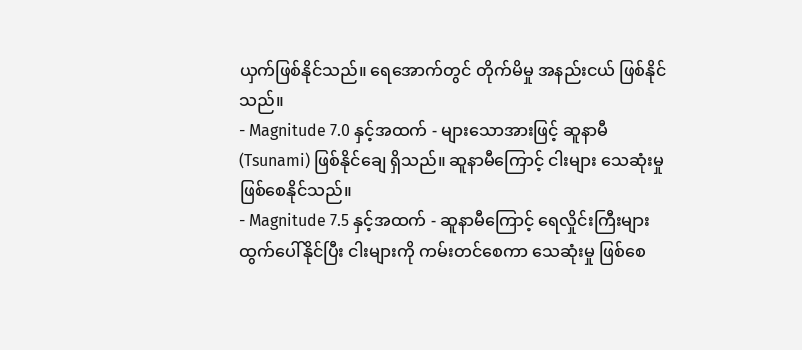ယှက်ဖြစ်နိုင်သည်။ ရေအောက်တွင် တိုက်မိမှု အနည်းငယ် ဖြစ်နိုင်သည်။
- Magnitude 7.0 နှင့်အထက် - များသောအားဖြင့် ဆူနာမီ (Tsunami) ဖြစ်နိုင်ချေ ရှိသည်။ ဆူနာမီကြောင့် ငါးများ သေဆုံးမှု ဖြစ်စေနိုင်သည်။
- Magnitude 7.5 နှင့်အထက် - ဆူနာမီကြောင့် ရေလှိုင်းကြီးများ ထွက်ပေါ်နိုင်ပြီး ငါးများကို ကမ်းတင်စေကာ သေဆုံးမှု ဖြစ်စေ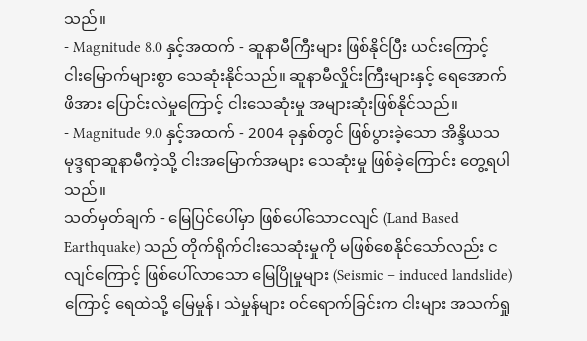သည်။
- Magnitude 8.0 နှင့်အထက် - ဆူနာမီကြီးများ ဖြစ်နိုင်ပြီး ယင်းကြောင့် ငါးမြောက်များစွာ သေဆုံးနိုင်သည်။ ဆူနာမီလှိုင်းကြီးများနှင့် ရေအောက်ဖိအား ပြောင်းလဲမှုကြောင့် ငါးသေဆုံးမှု အများဆုံးဖြစ်နိုင်သည်။
- Magnitude 9.0 နှင့်အထက် - 2004 ခုနှစ်တွင် ဖြစ်ပွားခဲ့သော အိန္ဒိယသမုဒ္ဒရာဆူနာမီကဲ့သို့ ငါးအမြောက်အများ သေဆုံးမှု ဖြစ်ခဲ့ကြောင်း တွေ့ရပါသည်။
သတ်မှတ်ချက် - မြေပြင်ပေါ်မှာ ဖြစ်ပေါ်သောငလျင် (Land Based Earthquake) သည် တိုက်ရိုက်ငါးသေဆုံးမှုကို မဖြစ်စေနိုင်သော်လည်း ငလျင်ကြောင့် ဖြစ်ပေါ်လာသော မြေပြိုမှုများ (Seismic – induced landslide) ကြောင့် ရေထဲသို့ မြေမှုန်၊ သဲမှုန်များ ဝင်ရောက်ခြင်းက ငါးများ အသက်ရှု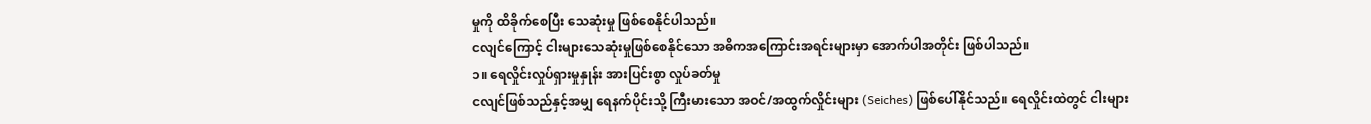မှုကို ထိခိုက်စေပြီး သေဆုံးမှု ဖြစ်စေနိုင်ပါသည်။
ငလျင်ကြောင့် ငါးများသေဆုံးမှုဖြစ်စေနိုင်သော အဓိကအကြောင်းအရင်းများမှာ အောက်ပါအတိုင်း ဖြစ်ပါသည်။
၁။ ရေလှိုင်းလှုပ်ရှားမှုနှုန်း အားပြင်းစွာ လှုပ်ခတ်မှု
ငလျင်ဖြစ်သည်နှင့်အမျှ ရေနက်ပိုင်းသို့ ကြီးမားသော အဝင်/အထွက်လှိုင်းများ (Seiches) ဖြစ်ပေါ်နိုင်သည်။ ရေလှိုင်းထဲတွင် ငါးများ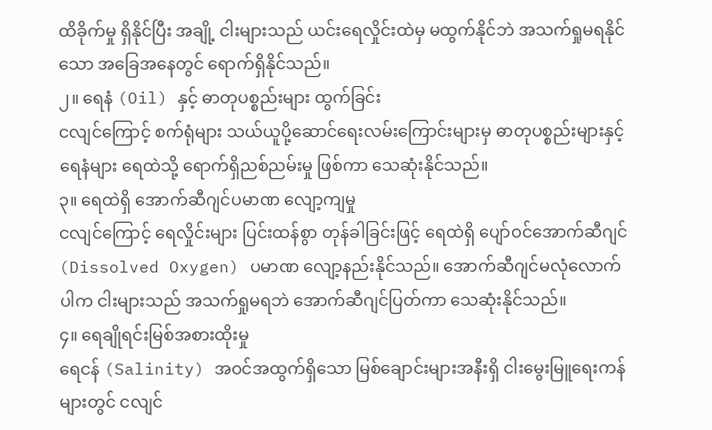ထိခိုက်မှု ရှိနိုင်ပြီး အချို့ ငါးများသည် ယင်းရေလှိုင်းထဲမှ မထွက်နိုင်ဘဲ အသက်ရှုမရနိုင်သော အခြေအနေတွင် ရောက်ရှိနိုင်သည်။
၂။ ရေနံ (Oil) နှင့် ဓာတုပစ္စည်းများ ထွက်ခြင်း
ငလျင်ကြောင့် စက်ရုံများ သယ်ယူပို့ဆောင်ရေးလမ်းကြောင်းများမှ ဓာတုပစ္စည်းများနှင့် ရေနံများ ရေထဲသို့ ရောက်ရှိညစ်ညမ်းမှု ဖြစ်ကာ သေဆုံးနိုင်သည်။
၃။ ရေထဲရှိ အောက်ဆီဂျင်ပမာဏ လျော့ကျမှု
ငလျင်ကြောင့် ရေလှိုင်းများ ပြင်းထန်စွာ တုန်ခါခြင်းဖြင့် ရေထဲရှိ ပျော်ဝင်အောက်ဆီဂျင် (Dissolved Oxygen) ပမာဏ လျော့နည်းနိုင်သည်။ အောက်ဆီဂျင်မလုံလောက်ပါက ငါးများသည် အသက်ရှုမရဘဲ အောက်ဆီဂျင်ပြတ်ကာ သေဆုံးနိုင်သည်။
၄။ ရေချိုရင်းမြစ်အစားထိုးမှု
ရေငန် (Salinity) အဝင်အထွက်ရှိသော မြစ်ချောင်းများအနီးရှိ ငါးမွေးမြူရေးကန်များတွင် ငလျင်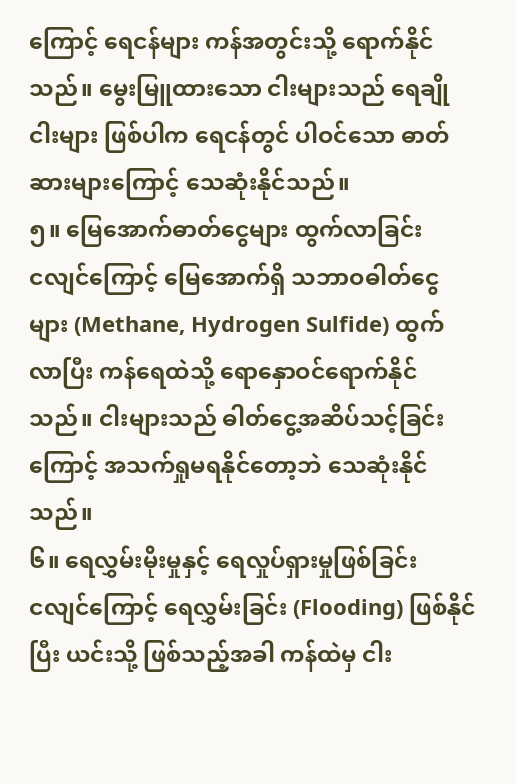ကြောင့် ရေငန်များ ကန်အတွင်းသို့ ရောက်နိုင်သည်။ မွေးမြူထားသော ငါးများသည် ရေချိုငါးများ ဖြစ်ပါက ရေငန်တွင် ပါဝင်သော ဓာတ်ဆားများကြောင့် သေဆုံးနိုင်သည်။
၅။ မြေအောက်ဓာတ်ငွေများ ထွက်လာခြင်း
ငလျင်ကြောင့် မြေအောက်ရှိ သဘာဝဓါတ်ငွေများ (Methane, Hydrogen Sulfide) ထွက်လာပြီး ကန်ရေထဲသို့ ရောနှောဝင်ရောက်နိုင်သည်။ ငါးများသည် ဓါတ်ငွေ့အဆိပ်သင့်ခြင်း ကြောင့် အသက်ရှုမရနိုင်တော့ဘဲ သေဆုံးနိုင်သည်။
၆။ ရေလွှမ်းမိုးမှုနှင့် ရေလှုပ်ရှားမှုဖြစ်ခြင်း
ငလျင်ကြောင့် ရေလွှမ်းခြင်း (Flooding) ဖြစ်နိုင်ပြီး ယင်းသို့ ဖြစ်သည့်အခါ ကန်ထဲမှ ငါး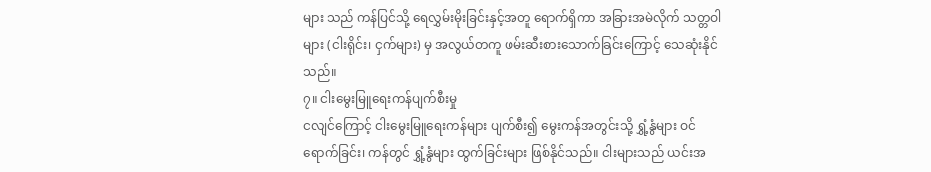များ သည် ကန်ပြင်သို့ ရေလွှမ်းမိုးခြင်းနှင့်အတူ ရောက်ရှိကာ အခြားအမဲလိုက် သတ္တဝါများ (ငါးရိုင်း၊ ငှက်များ) မှ အလွယ်တကူ ဖမ်းဆီးစားသောက်ခြင်းကြောင့် သေဆုံးနိုင်သည်။
၇။ ငါးမွေးမြူရေးကန်ပျက်စီးမှု
ငလျင်ကြောင့် ငါးမွေးမြူရေးကန်များ ပျက်စီး၍ မွေးကန်အတွင်းသို့ ရွှံ့နွံများ ဝင်ရောက်ခြင်း၊ ကန်တွင် ရွှံ့နွံများ ထွက်ခြင်းများ ဖြစ်နိုင်သည်။ ငါးများသည် ယင်းအ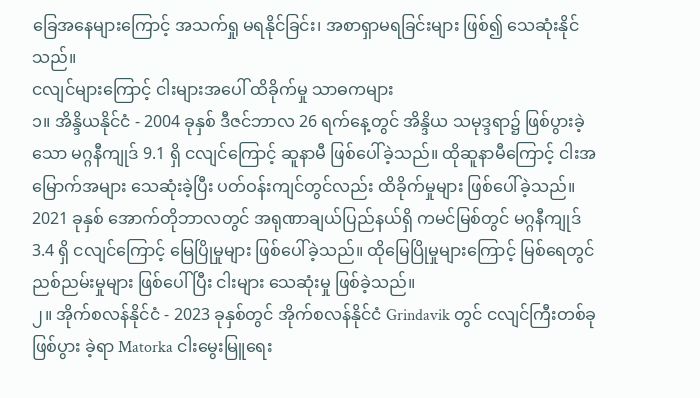ခြေအနေများကြောင့် အသက်ရှု မရနိုင်ခြင်း၊ အစာရှာမရခြင်းများ ဖြစ်၍ သေဆုံးနိုင်သည်။
ငလျင်များကြောင့် ငါးများအပေါ် ထိခိုက်မှု သာဓကများ
၁။ အိန္ဒိယနိုင်ငံ - 2004 ခုနှစ် ဒီဇင်ဘာလ 26 ရက်နေ့တွင် အိန္ဒိယ သမုဒ္ဒရာ၌ ဖြစ်ပွားခဲ့သော မဂ္ဂနီကျုဒ် 9.1 ရှိ ငလျင်ကြောင့် ဆူနာမီ ဖြစ်ပေါ်ခဲ့သည်။ ထိုဆူနာမီကြောင့် ငါးအမြောက်အများ သေဆုံးခဲ့ပြီး ပတ်ဝန်းကျင်တွင်လည်း ထိခိုက်မှုများ ဖြစ်ပေါ်ခဲ့သည်။
2021 ခုနှစ် အောက်တိုဘာလတွင် အရုဏာချယ်ပြည်နယ်ရှိ ကမင်မြစ်တွင် မဂ္ဂနီကျုဒ် 3.4 ရှိ ငလျင်ကြောင့် မြေပြိုမှုများ ဖြစ်ပေါ်ခဲ့သည်။ ထိုမြေပြိုမှုများကြောင့် မြစ်ရေတွင် ညစ်ညမ်းမှုများ ဖြစ်ပေါ်ပြီး ငါးများ သေဆုံးမှု ဖြစ်ခဲ့သည်။
၂။ အိုက်စလန်နိုင်ငံ - 2023 ခုနှစ်တွင် အိုက်စလန်နိုင်ငံ Grindavik တွင် ငလျင်ကြီးတစ်ခု ဖြစ်ပွား ခဲ့ရာ Matorka ငါးမွေးမြူရေး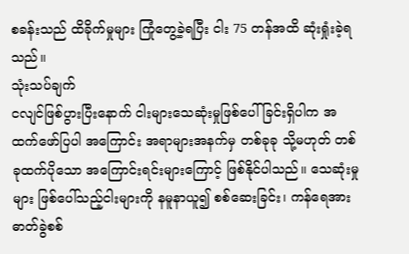စခန်းသည် ထိခိုက်မှုများ ကြုံတွေ့ခဲ့ရပြီး ငါး 75 တန်အထိ ဆုံးရှုံးခဲ့ရ သည်။
သုံးသပ်ချက်
ငလျင်ဖြစ်ပွားပြီးနောက် ငါးများသေဆုံးမှုဖြစ်ပေါ်ခြင်းရှိပါက အထက်ဖော်ပြပါ အကြောင်း အရာများအနက်မှ တစ်ခုခု သို့မဟုတ် တစ်ခုထက်ပိုသော အကြောင်းရင်းများကြောင့် ဖြစ်နိုင်ပါသည်။ သေဆုံးမှုများ ဖြစ်ပေါ်သည့်ငါးများကို နမူနာယူ၍ စစ်ဆေးခြင်း၊ ကန်ရေအား ဓာတ်ခွဲစစ်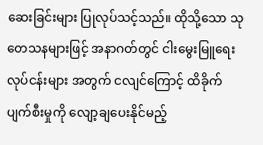ဆေးခြင်းများ ပြုလုပ်သင့်သည်။ ထိုသို့သော သုတေသနများဖြင့် အနာဂတ်တွင် ငါးမွေးမြူရေးလုပ်ငန်းများ အတွက် ငလျင်ကြောင့် ထိခိုက်ပျက်စီးမှုကို လျော့ချပေးနိုင်မည့်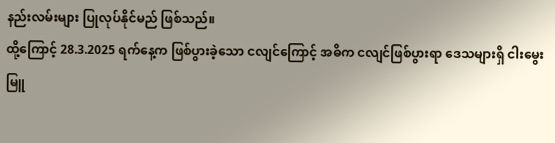နည်းလမ်းများ ပြုလုပ်နိုင်မည် ဖြစ်သည်။
ထို့ကြောင့် 28.3.2025 ရက်နေ့က ဖြစ်ပွားခဲ့သော ငလျင်ကြောင့် အဓိက ငလျင်ဖြစ်ပွားရာ ဒေသများရှိ ငါးမွေးမြူ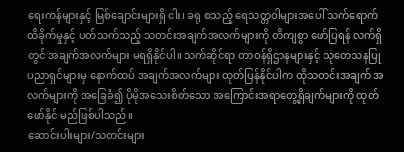ရေးကန်များနှင့် မြစ်ချောင်းများရှိ ငါး၊ ခရု စသည့် ရေသတ္တဝါများအပေါ် သက်ရောက်ထိခိုက်မှုနှင့် ပတ်သက်သည့် သတင်းအချက်အလက်များကို တိကျစွာ ဖော်ပြရန် လက်ရှိ တွင် အချက်အလက်များ မရရှိနိုင်ပါ။ သက်ဆိုင်ရာ တာဝန်ရှိဌာနများနှင့် သုတေသနပြု ပညာရှင်များမှ နောက်ထပ် အချက်အလက်များ ထုတ်ပြန်နိုင်ပါက ထိုသတင်းအချက် အလက်များကို အခြေခံ၍ ပိုမိုအသေးစိတ်သော အကြောင်းအရာတွေ့ရှိချက်များကို ထုတ်ဖော်နိုင် မည်ဖြစ်ပါသည်။
ဆောင်းပါးများ/သတင်းများ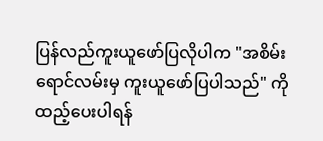ပြန်လည်ကူးယူဖော်ပြလိုပါက "အစိမ်းရောင်လမ်းမှ ကူးယူဖော်ပြပါသည်" ကို ထည့်ပေးပါရန်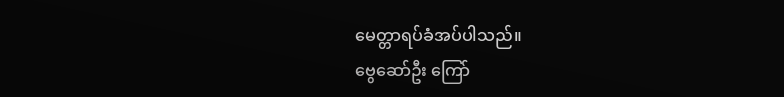မေတ္တာရပ်ခံအပ်ပါသည်။
ဗွေဆော်ဦး ကြော်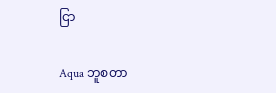ငြာ

Aqua ဘူစတာ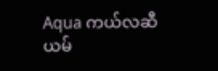Aqua ကယ်လဆီယမ်